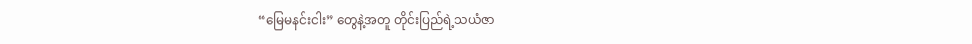“မြေမနင်းငါး” တွေနဲ့အတူ တိုင်းပြည်ရဲ့သယံဇာ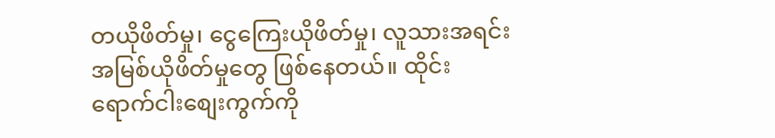တယိုဖိတ်မှု၊ ငွေကြေးယိုဖိတ်မှု၊ လူသားအရင်းအမြစ်ယိုဖိတ်မှုတွေ ဖြစ်နေတယ်။ ထိုင်းရောက်ငါးစျေးကွက်ကို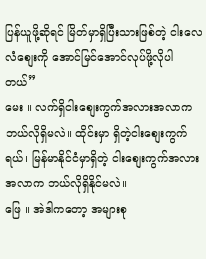ပြန်ယူဖို့ဆိုရင် မြိတ်မှာရှိပြီးသားဖြစ်တဲ့ ငါးလေလံစျေးကို အောင်မြင်အောင်လုပ်ဖို့လိုပါတယ်”
မေး ။ လက်ရှိငါးစျေးကွက်အလားအလာက ဘယ်လိုရှိမလဲ။ ထိုင်းမှာ ရှိတဲ့ငါးစျေးကွက်ရယ်၊ မြန်မာနိုင်ငံမှာရှိတဲ့ ငါးစျေးကွက်အလားအလာက ဘယ်လိုရှိနိုင်မလဲ။
ဖြေ ။ အဲဒါကတော့ အများစု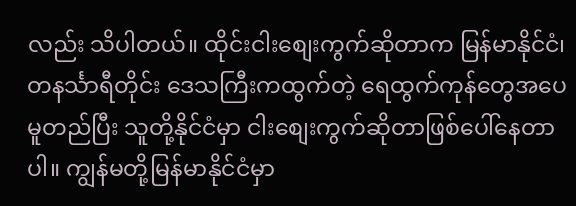လည်း သိပါတယ်။ ထိုင်းငါးစျေးကွက်ဆိုတာက မြန်မာနိုင်ငံ၊ တနင်္သာရီတိုင်း ဒေသကြီးကထွက်တဲ့ ရေထွက်ကုန်တွေအပေ မူတည်ပြီး သူတို့နိုင်ငံမှာ ငါးစျေးကွက်ဆိုတာဖြစ်ပေါ်နေတာပါ။ ကျွန်မတို့မြန်မာနိုင်ငံမှာ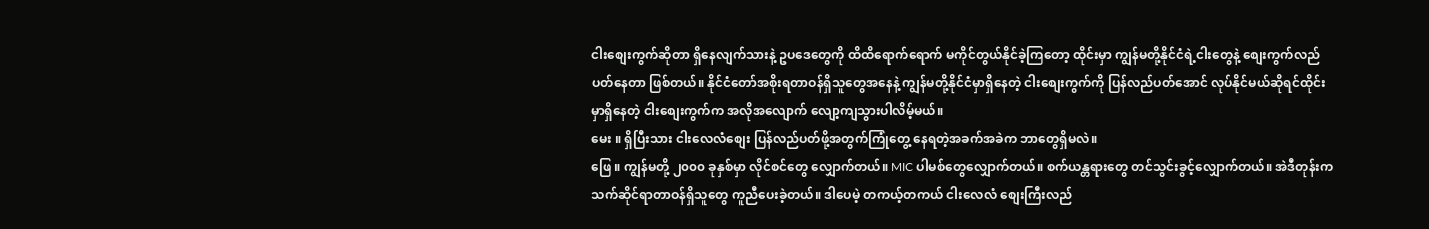ငါးစျေးကွက်ဆိုတာ ရှိနေလျက်သားနဲ့ ဥပဒေတွေကို ထိထိရောက်ရောက် မကိုင်တွယ်နိုင်ခဲ့ကြတော့ ထိုင်းမှာ ကျွန်မတို့နိုင်ငံရဲ့ငါးတွေနဲ့ စျေးကွက်လည်ပတ်နေတာ ဖြစ်တယ်။ နိုင်ငံတော်အစိုးရတာဝန်ရှိသူတွေအနေနဲ့ ကျွန်မတို့နိုင်ငံမှာရှိနေတဲ့ ငါးစျေးကွက်ကို ပြန်လည်ပတ်အောင် လုပ်နိုင်မယ်ဆိုရင်ထိုင်းမှာရှိနေတဲ့ ငါးစျေးကွက်က အလိုအလျောက် လျော့ကျသွားပါလိမ့်မယ်။
မေး ။ ရှိပြီးသား ငါးလေလံစျေး ပြန်လည်ပတ်ဖို့အတွက်ကြုံတွေ့ နေရတဲ့အခက်အခဲက ဘာတွေရှိမလဲ။
ဖြေ ။ ကျွန်မတို့ ၂၀၀၀ ခုနှစ်မှာ လိုင်စင်တွေ လျှောက်တယ်။ MIC ပါမစ်တွေလျှောက်တယ်။ စက်ယန္တရားတွေ တင်သွင်းခွင့်လျှောက်တယ်။ အဲဒီတုန်းက သက်ဆိုင်ရာတာဝန်ရှိသူတွေ ကူညီပေးခဲ့တယ်။ ဒါပေမဲ့ တကယ့်တကယ် ငါးလေလံ စျေးကြီးလည်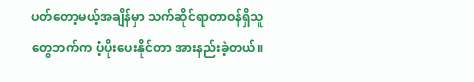ပတ်တော့မယ့်အချိန်မှာ သက်ဆိုင်ရာတာဝန်ရှိသူတွေဘက်က ပံ့ပိုးပေးနိုင်တာ အားနည်းခဲ့တယ်။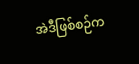အဲဒီဖြစ်စဉ်က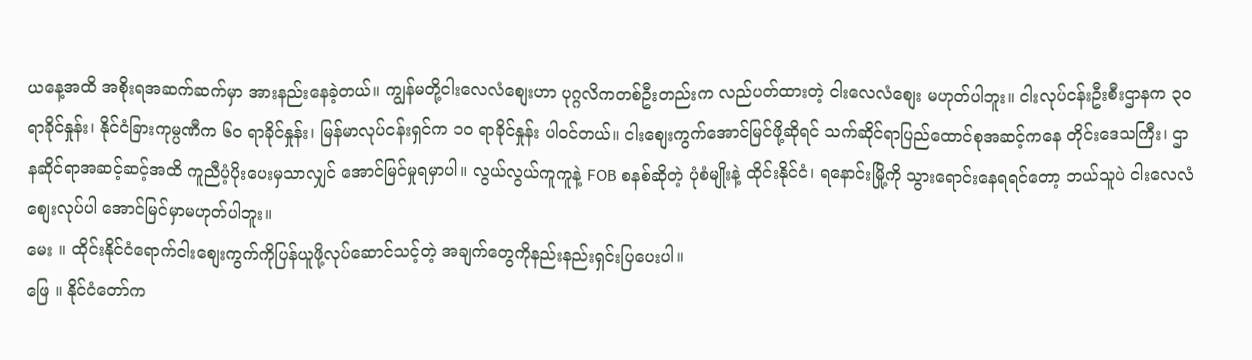ယနေ့အထိ အစိုးရအဆက်ဆက်မှာ အားနည်းနေခဲ့တယ်။ ကျွန်မတို့ငါးလေလံစျေးဟာ ပုဂ္ဂလိကတစ်ဦးတည်းက လည်ပတ်ထားတဲ့ ငါးလေလံစျေး မဟုတ်ပါဘူး။ ငါးလုပ်ငန်းဦးစီးဌာနက ၃၀ ရာခိုင်နှုန်း၊ နိုင်ငံခြားကုမ္ပဏီက ၆၀ ရာခိုင်နှုန်း၊ မြန်မာလုပ်ငန်းရှင်က ၁၀ ရာခိုင်နှုန်း ပါဝင်တယ်။ ငါးစျေးကွက်အောင်မြင်ဖို့ဆိုရင် သက်ဆိုင်ရာပြည်ထောင်စုအဆင့်ကနေ တိုင်းဒေသကြီး၊ ဌာနဆိုင်ရာအဆင့်ဆင့်အထိ ကူညီပံ့ပိုးပေးမှသာလျှင် အောင်မြင်မှုရမှာပါ။ လွယ်လွယ်ကူကူနဲ့ FOB စနစ်ဆိုတဲ့ ပုံစံမျိုးနဲ့ ထိုင်းနိုင်ငံ၊ ရနောင်းမြို့ကို သွားရောင်းနေရရင်တော့ ဘယ်သူပဲ ငါးလေလံစျေးလုပ်ပါ အောင်မြင်မှာမဟုတ်ပါဘူး။
မေး ။ ထိုင်းနိုင်ငံရောက်ငါးစျေးကွက်ကိုပြန်ယူဖို့လုပ်ဆောင်သင့်တဲ့ အချက်တွေကိုနည်းနည်းရှင်းပြပေးပါ။
ဖြေ ။ နိုင်ငံတော်က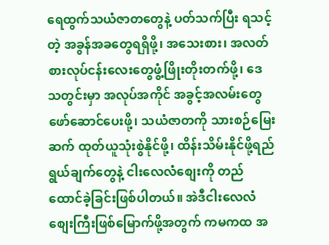ရေထွက်သယံဇာတတွေနဲ့ ပတ်သက်ပြီး ရသင့်တဲ့ အခွန်အခတွေရရှိဖို့၊ အသေးစား၊ အလတ်စားလုပ်ငန်းလေးတွေဖွံ့ဖြိုးတိုးတက်ဖို့၊ ဒေသတွင်းမှာ အလုပ်အကိုင် အခွင့်အလမ်းတွေ ဖော်ဆောင်ပေးဖို့၊ သယံဇာတကို သားစဉ်မြေးဆက် ထုတ်ယူသုံးစွဲနိုင်ဖို့၊ ထိန်းသိမ်းနိုင်ဖို့ရည်ရွယ်ချက်တွေနဲ့ ငါးလေလံစျေးကို တည်ထောင်ခဲ့ခြင်းဖြစ်ပါတယ်။ အဲဒီငါးလေလံစျေးကြီးဖြစ်မြောက်ဖို့အတွက် ကမကထ အ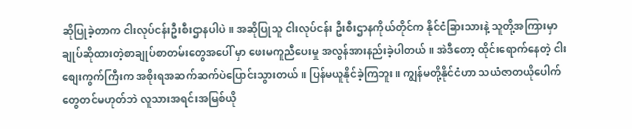ဆိုပြုခဲ့တာက ငါးလုပ်ငန်းဦးစီးဌာနပါပဲ။ အဆိုပြုသူ ငါးလုပ်ငန်း ဦးစီးဌာနကိုယ်တိုင်က နိုင်ငံခြားသားနဲ့ သူတို့အကြားမှာ ချုပ်ဆိုထားတဲ့စာချုပ်စာတမ်းတွေအပေါ် မှာ ဖေးမကူညီပေးမှု အလွန်အားနည်းခဲ့ပါတယ်။ အဲဒီတော့ ထိုင်းရောက်နေတဲ့ ငါးစျေးကွက်ကြီးက အစိုးရအဆက်ဆက်ပဲပြောင်းသွားတယ်။ ပြန်မယူနိုင်ခဲ့ကြဘူး။ ကျွန်မတို့နိုင်ငံဟာ သယံဇာတယိုပေါက်တွေတင်မဟုတ်ဘဲ လူသားအရင်းအမြစ်ယို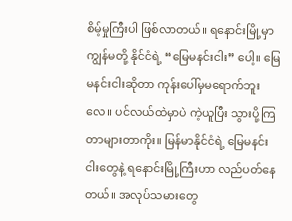စိမ့်မှုကြီးပါ ဖြစ်လာတယ်။ ရနောင်းမြို့မှာ ကျွန်မတို့ နိုင်ငံရဲ့ “မြေမနင်းငါး” ပေါ့။ မြေမနင်းငါးဆိုတာ ကုန်းပေါ်မှမရောက်ဘူးလေ။ ပင်လယ်ထဲမှာပဲ ကဲ့ယူပြီး သွားပို့ကြတာများတာကိုး။ မြန်မာနိုင်ငံရဲ့ မြေမနင်းငါးတွေနဲ့ ရနောင်းမြို့ကြီးဟာ လည်ပတ်နေတယ်။ အလုပ်သမားတွေ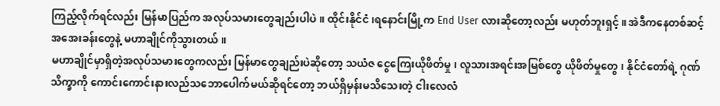ကြည့်လိုက်ရင်လည်း မြန်မာပြည်က အလုပ်သမားတွေချည်းပါပဲ။ ထိုင်းနိုင်ငံ၊ရနောင်းမြို့က End User လားဆိုတော့လည်း မဟုတ်ဘူးရှင့်။ အဲဒီကနေတစ်ဆင့် အအေးခန်းတွေနဲ့ မဟာချိုင်ကိုသွားတယ်။
မဟာချိုင်မှာရှိတဲ့အလုပ်သမားတွေကလည်း မြန်မာတွေချည်းပဲဆိုတော့ သယံဇ ငွေကြေးယိုဖိတ်မှု၊ လူသားအရင်းအမြစ်တွေ ယိုဖိတ်မှုတွေ၊ နိုင်ငံတော်ရဲ့ ဂုဏ်သိက္ခာကို ကောင်းကောင်းနားလည်သဘောပေါက်မယ်ဆိုရင်တော့ ဘယ်ရှိမှန်းမသိသေးတဲ့ ငါးလေလံ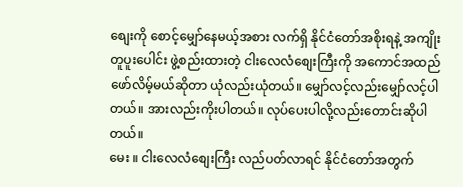စျေးကို စောင့်မျှော်နေမယ့်အစား လက်ရှိ နိုင်ငံတော်အစိုးရနဲ့ အကျိုးတူပူးပေါင်း ဖွဲ့စည်းထားတဲ့ ငါးလေလံစျေးကြီးကို အကောင်အထည်ဖော်လိမ့်မယ်ဆိုတာ ယုံလည်းယုံတယ်။ မျှော်လင့်လည်းမျှော်လင့်ပါတယ်။ အားလည်းကိုးပါတယ်။ လုပ်ပေးပါလို့လည်းတောင်းဆိုပါတယ်။
မေး ။ ငါးလေလံစျေးကြီး လည်ပတ်လာရင် နိုင်ငံတော်အတွက်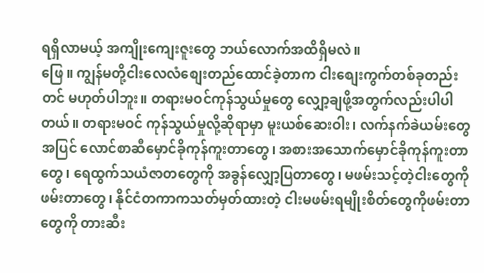ရရှိလာမယ့် အကျိုးကျေးဇူးတွေ ဘယ်လောက်အထိရှိမလဲ။
ဖြေ ။ ကျွန်မတို့ငါးလေလံစျေးတည်ထောင်ခဲ့တာက ငါးစျေးကွက်တစ်ခုတည်းတင် မဟုတ်ပါဘူး။ တရားမဝင်ကုန်သွယ်မှုတွေ လျှော့ချဖို့အတွက်လည်းပါပါတယ်။ တရားမဝင် ကုန်သွယ်မှုလို့ဆိုရာမှာ မူးယစ်ဆေးဝါး၊ လက်နက်ခဲယမ်းတွေအပြင် လောင်စာဆီမှောင်ခိုကုန်ကူးတာတွေ၊ အစားအသောက်မှောင်ခိုကုန်ကူးတာတွေ၊ ရေထွက်သယံဇာတတွေကို အခွန်လျှော့ပြတာတွေ၊ မဖမ်းသင့်တဲ့ငါးတွေကိုဖမ်းတာတွေ၊ နိုင်ငံတကာကသတ်မှတ်ထားတဲ့ ငါးမဖမ်းရမျိုးစိတ်တွေကိုဖမ်းတာတွေကို တားဆီး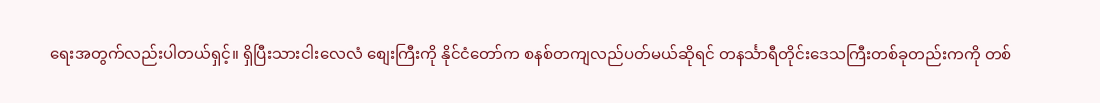ရေးအတွက်လည်းပါတယ်ရှင့်။ ရှိပြီးသားငါးလေလံ စျေးကြီးကို နိုင်ငံတော်က စနစ်တကျလည်ပတ်မယ်ဆိုရင် တနင်္သာရီတိုင်းဒေသကြီးတစ်ခုတည်းကကို တစ်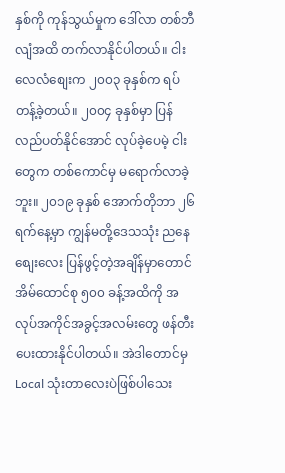နှစ်ကို ကုန်သွယ်မှုက ဒေါ်လာ တစ်ဘီလျံအထိ တက်လာနိုင်ပါတယ်။ ငါးလေလံစျေးက ၂၀၀၃ ခုနှစ်က ရပ်တန့်ခဲ့တယ်။ ၂၀၀၄ ခုနှစ်မှာ ပြန်လည်ပတ်နိုင်အောင် လုပ်ခဲ့ပေမဲ့ ငါးတွေက တစ်ကောင်မှ မရောက်လာခဲ့ဘူး။ ၂၀၁၉ ခုနှစ် အောက်တိုဘာ ၂၆ ရက်နေ့မှာ ကျွန်မတို့ဒေသသုံး ညနေစျေးလေး ပြန်ဖွင့်တဲ့အချိန်မှာတောင် အိမ်ထောင်စု ၅၀၀ ခန့်အထိကို အလုပ်အကိုင်အခွင့်အလမ်းတွေ ဖန်တီးပေးထားနိုင်ပါတယ်။ အဲဒါတောင်မှ Local သုံးတာလေးပဲဖြစ်ပါသေး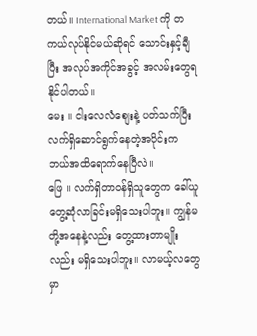တယ်။ International Market ကို တကယ်လုပ်နိုင်မယ်ဆိုရင် သောင်းနှင့်ချီပြီး အလုပ်အကိုင်အခွင့် အလမ်းတွေရနိုင်ပါတယ်။
မေး ။ ငါးလေလံစျေးနဲ့ ပတ်သက်ပြီး လက်ရှိဆောင်ရွက်နေတဲ့အပိုင်းက ဘယ်အထိရောက်နေပြီလဲ။
ဖြေ ။ လက်ရှိတာဝန်ရှိသူတွေက ခေါ်ယူတွေ့ဆုံလာခြင်းမရှိသေးပါဘူး။ ကျွန်မတို့အနေနဲ့လည်း တွေ့ထားတာမျိုးလည်း မရှိသေးပါဘူး။ လာမယ့်လတွေမှာ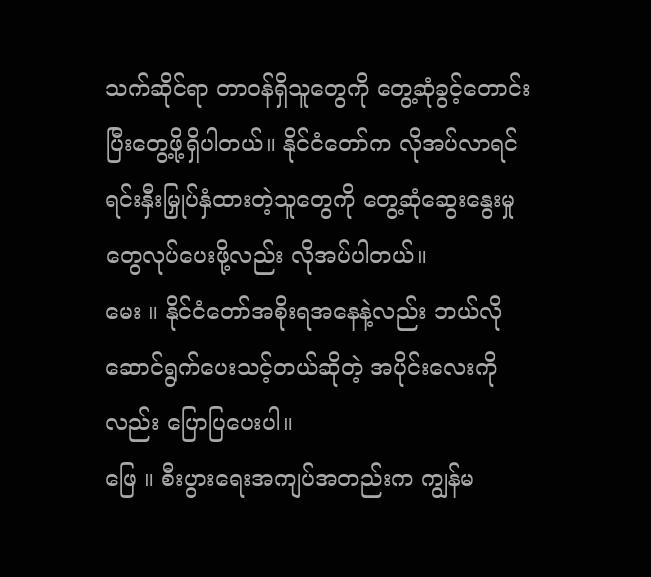သက်ဆိုင်ရာ တာဝန်ရှိသူတွေကို တွေ့ဆုံခွင့်တောင်းပြီးတွေ့ဖို့ရှိပါတယ်။ နိုင်ငံတော်က လိုအပ်လာရင်ရင်းနှီးမြှုပ်နှံထားတဲ့သူတွေကို တွေ့ဆုံဆွေးနွေးမှုတွေလုပ်ပေးဖို့လည်း လိုအပ်ပါတယ်။
မေး ။ နိုင်ငံတော်အစိုးရအနေနဲ့လည်း ဘယ်လိုဆောင်ရွက်ပေးသင့်တယ်ဆိုတဲ့ အပိုင်းလေးကိုလည်း ပြောပြပေးပါ။
ဖြေ ။ စီးပွားရေးအကျပ်အတည်းက ကျွန်မ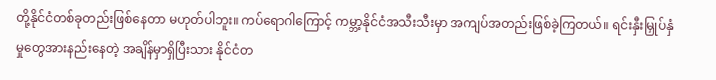တို့နိုင်ငံတစ်ခုတည်းဖြစ်နေတာ မဟုတ်ပါဘူး။ ကပ်ရောဂါကြောင့် ကမ္ဘာ့နိုင်ငံအသီးသီးမှာ အကျပ်အတည်းဖြစ်ခဲ့ကြတယ်။ ရင်းနှီးမြှုပ်နှံမှုတွေအားနည်းနေတဲ့ အချိန်မှာရှိပြီးသား နိုင်ငံတ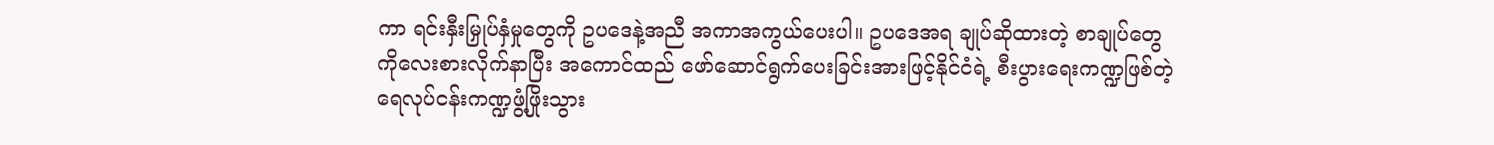ကာ ရင်းနှီးမြှုပ်နှံမှုတွေကို ဥပဒေနဲ့အညီ အကာအကွယ်ပေးပါ။ ဥပဒေအရ ချုပ်ဆိုထားတဲ့ စာချုပ်တွေကိုလေးစားလိုက်နာပြီး အကောင်ထည် ဖော်ဆောင်ရွက်ပေးခြင်းအားဖြင့်နိုင်ငံရဲ့ စီးပွားရေးကဏ္ဍဖြစ်တဲ့ ရေလုပ်ငန်းကဏ္ဍဖွံ့ဖြိုးသွား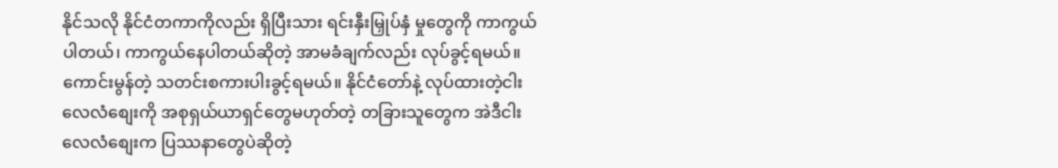နိုင်သလို နိုင်ငံတကာကိုလည်း ရှိပြီးသား ရင်းနှီးမြှုပ်နှံ မှုတွေကို ကာကွယ်ပါတယ်၊ ကာကွယ်နေပါတယ်ဆိုတဲ့ အာမခံချက်လည်း လုပ်ခွင့်ရမယ်။ ကောင်းမွန်တဲ့ သတင်းစကားပါးခွင့်ရမယ်။ နိုင်ငံတော်နဲ့ လုပ်ထားတဲ့ငါးလေလံစျေးကို အစုရှယ်ယာရှင်တွေမဟုတ်တဲ့ တခြားသူတွေက အဲဒီငါးလေလံစျေးက ပြဿနာတွေပဲဆိုတဲ့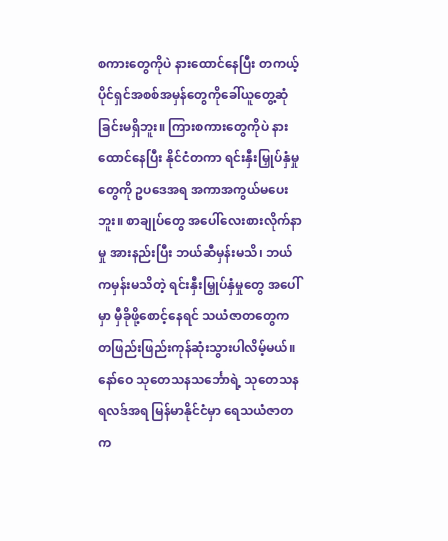စကားတွေကိုပဲ နားထောင်နေပြီး တကယ့် ပိုင်ရှင်အစစ်အမှန်တွေကိုခေါ်ယူတွေ့ဆုံခြင်းမရှိဘူး။ ကြားစကားတွေကိုပဲ နားထောင်နေပြီး နိုင်ငံတကာ ရင်းနှီးမြှုပ်နှံမှုတွေကို ဥပဒေအရ အကာအကွယ်မပေးဘူး။ စာချုပ်တွေ အပေါ်လေးစားလိုက်နာမှု အားနည်းပြီး ဘယ်ဆီမှန်းမသိ၊ ဘယ်ကမှန်းမသိတဲ့ ရင်းနှီးမြှုပ်နှံမှုတွေ အပေါ်မှာ မှီခိုဖို့စောင့်နေရင် သယံဇာတတွေက တဖြည်းဖြည်းကုန်ဆုံးသွားပါလိမ့်မယ်။ နော်ဝေ သုတေသနသင်္ဘောရဲ့ သုတေသန ရလဒ်အရ မြန်မာနိုင်ငံမှာ ရေသယံဇာတက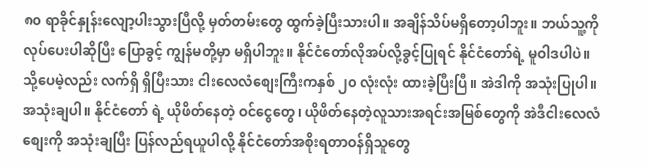၈၀ ရာခိုင်နှုန်းလျော့ပါးသွားပြီလို့ မှတ်တမ်းတွေ ထွက်ခဲ့ပြီးသားပါ။ အချိန်သိပ်မရှိတော့ပါဘူး။ ဘယ်သူ့ကိုလုပ်ပေးပါဆိုပြီး ပြောခွင့် ကျွန်မတို့မှာ မရှိပါဘူး။ နိုင်ငံတော်လိုအပ်လို့ခွင့်ပြုရင် နိုင်ငံတော်ရဲ့ မူဝါဒပါပဲ။ သို့ပေမဲ့လည်း လက်ရှိ ရှိပြီးသား ငါးလေလံစျေးကြီးကနှစ် ၂၀ လုံးလုံး ထားခဲ့ပြီးပြီ။ အဲဒါကို အသုံးပြုပါ။ အသုံးချပါ။ နိုင်ငံတော် ရဲ့ ယိုဖိတ်နေတဲ့ ဝင်ငွေတွေ၊ ယိုဖိတ်နေတဲ့လူသားအရင်းအမြစ်တွေကို အဲဒီငါးလေလံစျေးကို အသုံးချပြီး ပြန်လည်ရယူပါလို့ နိုင်ငံတော်အစိုးရတာဝန်ရှိသူတွေ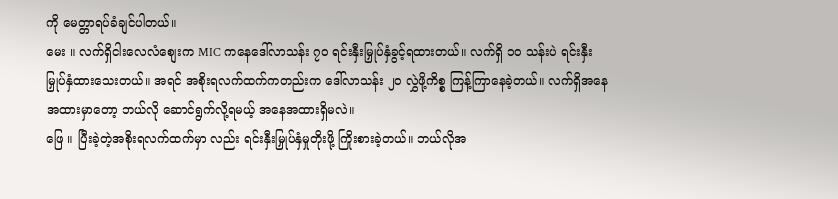ကို မေတ္တာရပ်ခံချင်ပါတယ်။
မေး ။ လက်ရှိငါးလေလံစျေးက MIC ကနေဒေါ်လာသန်း ၇၀ ရင်းနှီးမြှုပ်နှံခွင့်ရထားတယ်။ လက်ရှိ ၁၀ သန်းပဲ ရင်းနှီးမြှုပ်နှံထားသေးတယ်။ အရင် အစိုးရလက်ထက်ကတည်းက ဒေါ်လာသန်း ၂၀ လွှဲဖို့ကိစ္စ ကြန့်ကြာနေခဲ့တယ်။ လက်ရှိအနေအထားမှာတော့ ဘယ်လို ဆောင်ရွက်လို့ရမယ့် အနေအထားရှိမလဲ။
ဖြေ ။ ပြီးခဲ့တဲ့အစိုးရလက်ထက်မှာ လည်း ရင်းနှီးမြှုပ်နှံမှုတိုးဖို့ ကြိုးစားခဲ့တယ်။ ဘယ်လိုအ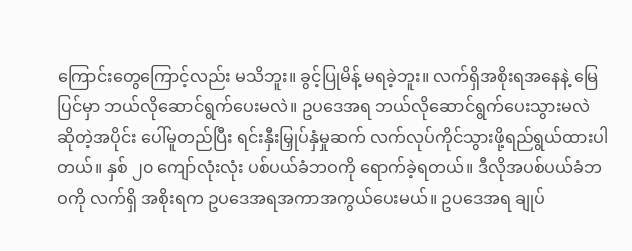ကြောင်းတွေကြောင့်လည်း မသိဘူး။ ခွင့်ပြုမိန့် မရခဲ့ဘူး။ လက်ရှိအစိုးရအနေနဲ့ မြေပြင်မှာ ဘယ်လိုဆောင်ရွက်ပေးမလဲ။ ဥပဒေအရ ဘယ်လိုဆောင်ရွက်ပေးသွားမလဲ ဆိုတဲ့အပိုင်း ပေါ်မူတည်ပြီး ရင်းနှီးမြှုပ်နှံမှုဆက် လက်လုပ်ကိုင်သွားဖို့ရည်ရွယ်ထားပါတယ်။ နှစ် ၂၀ ကျော်လုံးလုံး ပစ်ပယ်ခံဘဝကို ရောက်ခဲ့ရတယ်။ ဒီလိုအပစ်ပယ်ခံဘဝကို လက်ရှိ အစိုးရက ဥပဒေအရအကာအကွယ်ပေးမယ်။ ဥပဒေအရ ချုပ်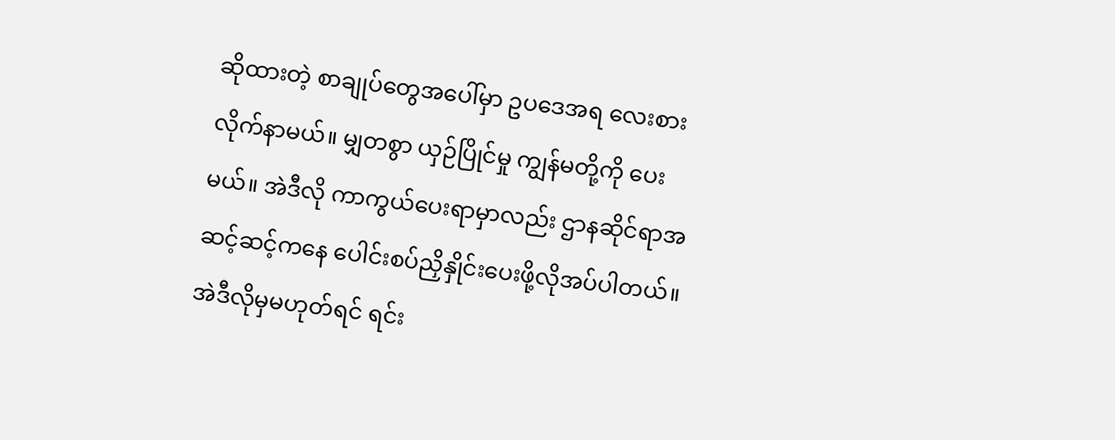ဆိုထားတဲ့ စာချုပ်တွေအပေါ်မှာ ဥပဒေအရ လေးစားလိုက်နာမယ်။ မျှတစွာ ယှဉ်ပြိုင်မှု ကျွန်မတို့ကို ပေးမယ်။ အဲဒီလို ကာကွယ်ပေးရာမှာလည်း ဌာနဆိုင်ရာအဆင့်ဆင့်ကနေ ပေါင်းစပ်ညှိနှိုင်းပေးဖို့လိုအပ်ပါတယ်။ အဲဒီလိုမှမဟုတ်ရင် ရင်း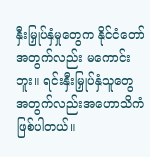နှီးမြှုပ်နှံမှုတွေက နိုင်ငံတော်အတွက်လည်း မကောင်းဘူး။ ရင်းနှီးမြှုပ်နှံသူတွေ အတွက်လည်းအဟောသိကံဖြစ်ပါတယ်။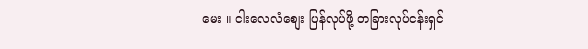မေး ။ ငါးလေလံစျေး ပြန်လုပ်ဖို့ တခြားလုပ်ငန်းရှင်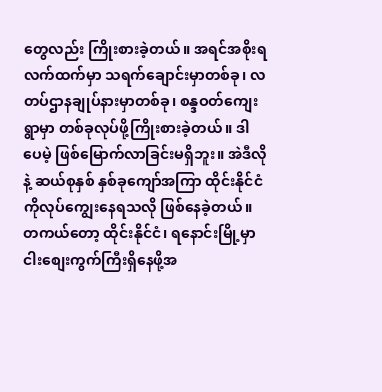တွေလည်း ကြိုးစားခဲ့တယ်။ အရင်အစိုးရလက်ထက်မှာ သရက်ချောင်းမှာတစ်ခု၊ လတပ်ဌာနချုပ်နားမှာတစ်ခု၊ စန္ဒဝတ်ကျေးရွာမှာ တစ်ခုလုပ်ဖို့ကြိုးစားခဲ့တယ်။ ဒါပေမဲ့ ဖြစ်မြောက်လာခြင်းမရှိဘူး။ အဲဒီလိုနဲ့ ဆယ်စုနှစ် နှစ်ခုကျော်အကြာ ထိုင်းနိုင်ငံကိုလုပ်ကျွေးနေရသလို ဖြစ်နေခဲ့တယ်။ တကယ်တော့ ထိုင်းနိုင်ငံ၊ ရနောင်းမြို့မှာ ငါးစျေးကွက်ကြီးရှိနေဖို့အ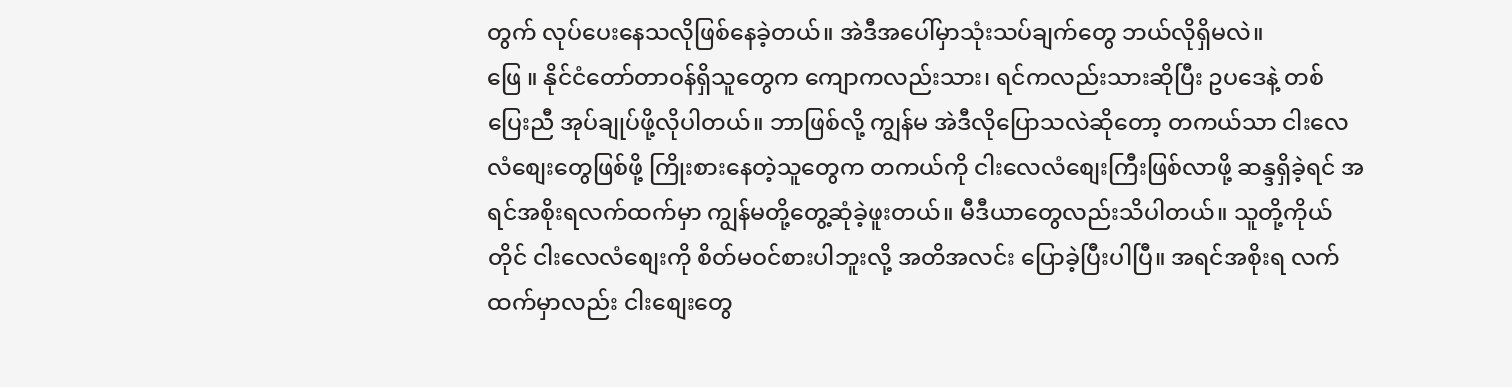တွက် လုပ်ပေးနေသလိုဖြစ်နေခဲ့တယ်။ အဲဒီအပေါ်မှာသုံးသပ်ချက်တွေ ဘယ်လိုရှိမလဲ။
ဖြေ ။ နိုင်ငံတော်တာဝန်ရှိသူတွေက ကျောကလည်းသား၊ ရင်ကလည်းသားဆိုပြီး ဥပဒေနဲ့ တစ်ပြေးညီ အုပ်ချုပ်ဖို့လိုပါတယ်။ ဘာဖြစ်လို့ ကျွန်မ အဲဒီလိုပြောသလဲဆိုတော့ တကယ်သာ ငါးလေလံစျေးတွေဖြစ်ဖို့ ကြိုးစားနေတဲ့သူတွေက တကယ်ကို ငါးလေလံစျေးကြီးဖြစ်လာဖို့ ဆန္ဒရှိခဲ့ရင် အရင်အစိုးရလက်ထက်မှာ ကျွန်မတို့တွေ့ဆုံခဲ့ဖူးတယ်။ မီဒီယာတွေလည်းသိပါတယ်။ သူတို့ကိုယ်တိုင် ငါးလေလံစျေးကို စိတ်မဝင်စားပါဘူးလို့ အတိအလင်း ပြောခဲ့ပြီးပါပြီ။ အရင်အစိုးရ လက်ထက်မှာလည်း ငါးစျေးတွေ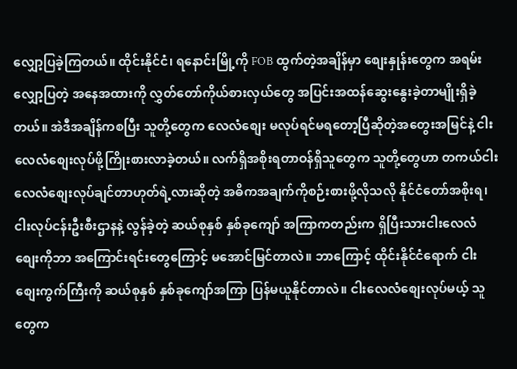လျှော့ပြခဲ့ကြတယ်။ ထိုင်းနိုင်ငံ၊ ရနောင်းမြို့ကို FOB ထွက်တဲ့အချိန်မှာ စျေးနှုန်းတွေက အရမ်းလျှော့ပြတဲ့ အနေအထားကို လွှတ်တော်ကိုယ်စားလှယ်တွေ အပြင်းအထန်ဆွေးနွေးခဲ့တာမျိုးရှိခဲ့တယ်။ အဲဒီအချိန်ကစပြီး သူတို့တွေက လေလံစျေး မလုပ်ရင်မရတော့ပြီဆိုတဲ့အတွေးအမြင်နဲ့ ငါးလေလံစျေးလုပ်ဖို့ကြိုးစားလာခဲ့တယ်။ လက်ရှိအစိုးရတာဝန်ရှိသူတွေက သူတို့တွေဟာ တကယ်ငါးလေလံစျေးလုပ်ချင်တာဟုတ်ရဲ့လားဆိုတဲ့ အဓိကအချက်ကိုစဉ်းစားဖို့လိုသလို နိုင်ငံတော်အစိုးရ၊ ငါးလုပ်ငန်းဦးစီးဌာနနဲ့ လွန်ခဲ့တဲ့ ဆယ်စုနှစ် နှစ်ခုကျော် အကြာကတည်းက ရှိပြီးသားငါးလေလံစျေးကိုဘာ အကြောင်းရင်းတွေကြောင့် မအောင်မြင်တာလဲ။ ဘာကြောင့် ထိုင်းနိုင်ငံရောက် ငါးစျေးကွက်ကြီးကို ဆယ်စုနှစ် နှစ်ခုကျော်အကြာ ပြန်မယူနိုင်တာလဲ။ ငါးလေလံစျေးလုပ်မယ့် သူတွေက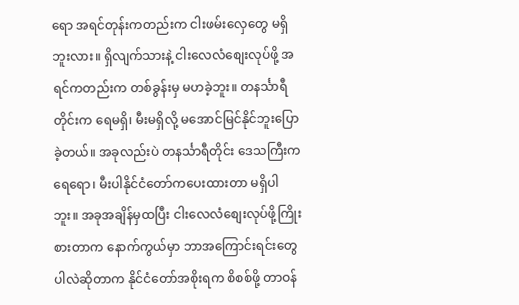ရော အရင်တုန်းကတည်းက ငါးဖမ်းလှေတွေ မရှိဘူးလား။ ရှိလျက်သားနဲ့ ငါးလေလံစျေးလုပ်ဖို့ အရင်ကတည်းက တစ်ခွန်းမှ မဟခဲ့ဘူး။ တနင်္သာရီတိုင်းက ရေမရှိ၊ မီးမရှိလို့ မအောင်မြင်နိုင်ဘူးပြောခဲ့တယ်။ အခုလည်းပဲ တနင်္သာရီတိုင်း ဒေသကြီးက ရေရော၊ မီးပါနိုင်ငံတော်ကပေးထားတာ မရှိပါဘူး။ အခုအချိန်မှထပြီး ငါးလေလံစျေးလုပ်ဖို့ကြိုးစားတာက နောက်ကွယ်မှာ ဘာအကြောင်းရင်းတွေပါလဲဆိုတာက နိုင်ငံတော်အစိုးရက စိစစ်ဖို့ တာဝန်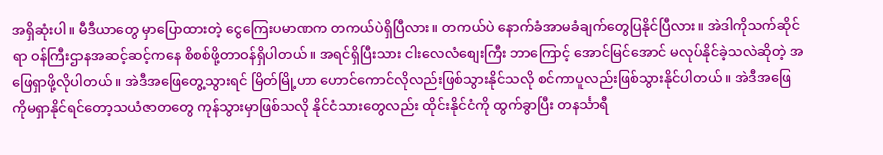အရှိဆုံးပါ။ မီဒီယာတွေ မှာပြောထားတဲ့ ငွေကြေးပမာဏက တကယ်ပဲရှိပြီလား။ တကယ်ပဲ နောက်ခံအာမခံချက်တွေပြနိုင်ပြီလား။ အဲဒါကိုသက်ဆိုင်ရာ ဝန်ကြီးဌာနအဆင့်ဆင့်ကနေ စိစစ်ဖို့တာဝန်ရှိပါတယ်။ အရင်ရှိပြီးသား ငါးလေလံစျေးကြီး ဘာကြောင့် အောင်မြင်အောင် မလုပ်နိုင်ခဲ့သလဲဆိုတဲ့ အဖြေရှာဖို့လိုပါတယ်။ အဲဒီအဖြေတွေ့သွားရင် မြိတ်မြို့ဟာ ဟောင်ကောင်လိုလည်းဖြစ်သွားနိုင်သလို စင်ကာပူလည်းဖြစ်သွားနိုင်ပါတယ်။ အဲဒီအဖြေကိုမရှာနိုင်ရင်တော့သယံဇာတတွေ ကုန်သွားမှာဖြစ်သလို နိုင်ငံသားတွေလည်း ထိုင်းနိုင်ငံကို ထွက်ခွာပြီး တနင်္သာရီ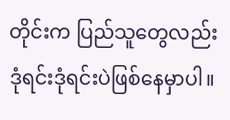တိုင်းက ပြည်သူတွေလည်းဒုံရင်းဒုံရင်းပဲဖြစ်နေမှာပါ။